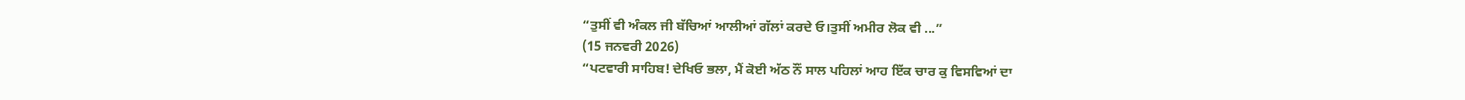“ਤੁਸੀਂ ਵੀ ਅੰਕਲ ਜੀ ਬੱਚਿਆਂ ਆਲੀਆਂ ਗੱਲਾਂ ਕਰਦੇ ਓ।ਤੁਸੀਂ ਅਮੀਰ ਲੋਕ ਵੀ ...”
(15 ਜਨਵਰੀ 2026)
“ਪਟਵਾਰੀ ਸਾਹਿਬ! ਦੇਖਿਓ ਭਲਾ, ਮੈਂ ਕੋਈ ਅੱਠ ਨੌਂ ਸਾਲ ਪਹਿਲਾਂ ਆਹ ਇੱਕ ਚਾਰ ਕੁ ਵਿਸਵਿਆਂ ਦਾ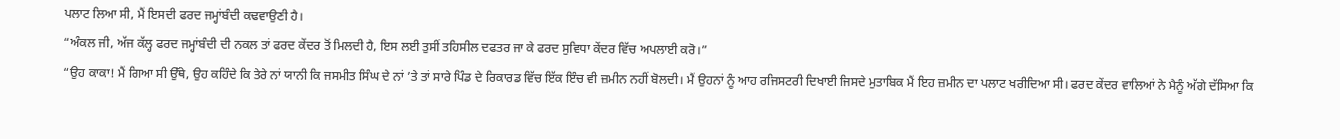ਪਲਾਟ ਲਿਆ ਸੀ, ਮੈਂ ਇਸਦੀ ਫਰਦ ਜਮ੍ਹਾਂਬੰਦੀ ਕਢਵਾਉਣੀ ਹੈ।
“ਅੰਕਲ ਜੀ, ਅੱਜ ਕੱਲ੍ਹ ਫਰਦ ਜਮ੍ਹਾਂਬੰਦੀ ਦੀ ਨਕਲ ਤਾਂ ਫਰਦ ਕੇਂਦਰ ਤੋਂ ਮਿਲਦੀ ਹੈ, ਇਸ ਲਈ ਤੁਸੀਂ ਤਹਿਸੀਲ ਦਫਤਰ ਜਾ ਕੇ ਫਰਦ ਸੁਵਿਧਾ ਕੇਂਦਰ ਵਿੱਚ ਅਪਲਾਈ ਕਰੋ।”
“ਉਹ ਕਾਕਾ! ਮੈਂ ਗਿਆ ਸੀ ਉੱਥੇ, ਉਹ ਕਹਿੰਦੇ ਕਿ ਤੇਰੇ ਨਾਂ ਯਾਨੀ ਕਿ ਜਸਮੀਤ ਸਿੰਘ ਦੇ ਨਾਂ ’ਤੇ ਤਾਂ ਸਾਰੇ ਪਿੰਡ ਦੇ ਰਿਕਾਰਡ ਵਿੱਚ ਇੱਕ ਇੰਚ ਵੀ ਜ਼ਮੀਨ ਨਹੀਂ ਬੋਲਦੀ। ਮੈਂ ਉਹਨਾਂ ਨੂੰ ਆਹ ਰਜਿਸਟਰੀ ਦਿਖਾਈ ਜਿਸਦੇ ਮੁਤਾਬਿਕ ਮੈਂ ਇਹ ਜ਼ਮੀਨ ਦਾ ਪਲਾਟ ਖਰੀਦਿਆ ਸੀ। ਫਰਦ ਕੇਂਦਰ ਵਾਲਿਆਂ ਨੇ ਮੈਨੂੰ ਅੱਗੇ ਦੱਸਿਆ ਕਿ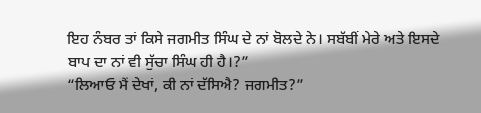ਇਹ ਨੰਬਰ ਤਾਂ ਕਿਸੇ ਜਗਮੀਤ ਸਿੰਘ ਦੇ ਨਾਂ ਬੋਲਦੇ ਨੇ। ਸਬੱਬੀਂ ਮੇਰੇ ਅਤੇ ਇਸਦੇ ਬਾਪ ਦਾ ਨਾਂ ਵੀ ਸੁੱਚਾ ਸਿੰਘ ਹੀ ਹੈ।?”
“ਲਿਆਓ ਮੈਂ ਦੇਖਾਂ, ਕੀ ਨਾਂ ਦੱਸਿਐ? ਜਗਮੀਤ?”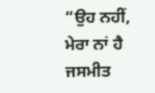“ਉਹ ਨਹੀਂ, ਮੇਰਾ ਨਾਂ ਹੈ ਜਸਮੀਤ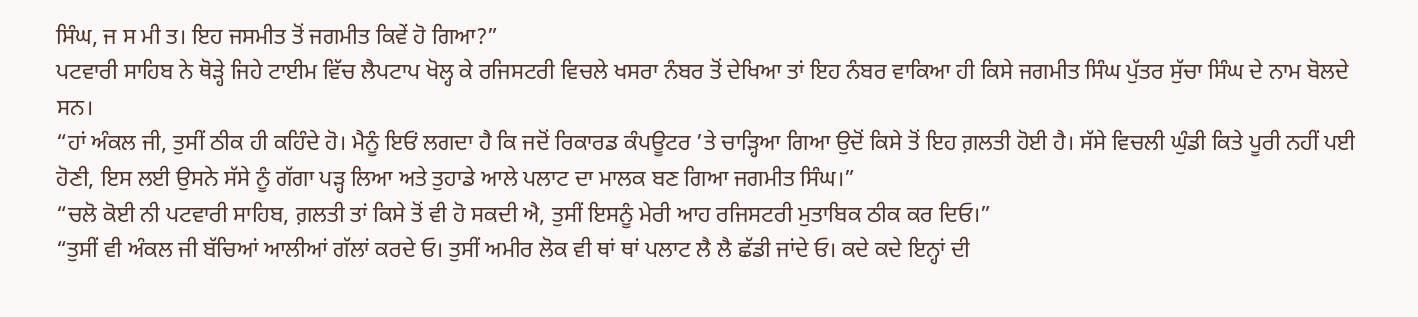ਸਿੰਘ, ਜ ਸ ਮੀ ਤ। ਇਹ ਜਸਮੀਤ ਤੋਂ ਜਗਮੀਤ ਕਿਵੇਂ ਹੋ ਗਿਆ?”
ਪਟਵਾਰੀ ਸਾਹਿਬ ਨੇ ਥੋੜ੍ਹੇ ਜਿਹੇ ਟਾਈਮ ਵਿੱਚ ਲੈਪਟਾਪ ਖੋਲ੍ਹ ਕੇ ਰਜਿਸਟਰੀ ਵਿਚਲੇ ਖਸਰਾ ਨੰਬਰ ਤੋਂ ਦੇਖਿਆ ਤਾਂ ਇਹ ਨੰਬਰ ਵਾਕਿਆ ਹੀ ਕਿਸੇ ਜਗਮੀਤ ਸਿੰਘ ਪੁੱਤਰ ਸੁੱਚਾ ਸਿੰਘ ਦੇ ਨਾਮ ਬੋਲਦੇ ਸਨ।
“ਹਾਂ ਅੰਕਲ ਜੀ, ਤੁਸੀਂ ਠੀਕ ਹੀ ਕਹਿੰਦੇ ਹੋ। ਮੈਨੂੰ ਇਓਂ ਲਗਦਾ ਹੈ ਕਿ ਜਦੋਂ ਰਿਕਾਰਡ ਕੰਪਊਟਰ ’ਤੇ ਚਾੜ੍ਹਿਆ ਗਿਆ ਉਦੋਂ ਕਿਸੇ ਤੋਂ ਇਹ ਗ਼ਲਤੀ ਹੋਈ ਹੈ। ਸੱਸੇ ਵਿਚਲੀ ਘੁੰਡੀ ਕਿਤੇ ਪੂਰੀ ਨਹੀਂ ਪਈ ਹੋਣੀ, ਇਸ ਲਈ ਉਸਨੇ ਸੱਸੇ ਨੂੰ ਗੱਗਾ ਪੜ੍ਹ ਲਿਆ ਅਤੇ ਤੁਹਾਡੇ ਆਲੇ ਪਲਾਟ ਦਾ ਮਾਲਕ ਬਣ ਗਿਆ ਜਗਮੀਤ ਸਿੰਘ।”
“ਚਲੋ ਕੋਈ ਨੀ ਪਟਵਾਰੀ ਸਾਹਿਬ, ਗ਼ਲਤੀ ਤਾਂ ਕਿਸੇ ਤੋਂ ਵੀ ਹੋ ਸਕਦੀ ਐ, ਤੁਸੀਂ ਇਸਨੂੰ ਮੇਰੀ ਆਹ ਰਜਿਸਟਰੀ ਮੁਤਾਬਿਕ ਠੀਕ ਕਰ ਦਿਓ।”
“ਤੁਸੀਂ ਵੀ ਅੰਕਲ ਜੀ ਬੱਚਿਆਂ ਆਲੀਆਂ ਗੱਲਾਂ ਕਰਦੇ ਓ। ਤੁਸੀਂ ਅਮੀਰ ਲੋਕ ਵੀ ਥਾਂ ਥਾਂ ਪਲਾਟ ਲੈ ਲੈ ਛੱਡੀ ਜਾਂਦੇ ਓ। ਕਦੇ ਕਦੇ ਇਨ੍ਹਾਂ ਦੀ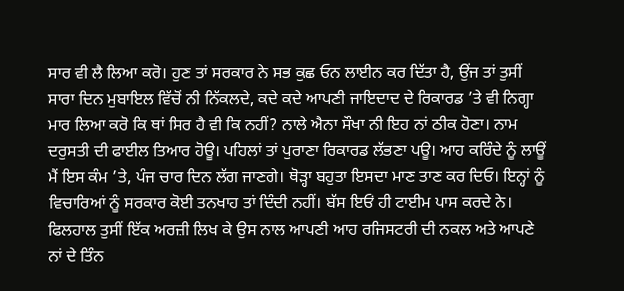ਸਾਰ ਵੀ ਲੈ ਲਿਆ ਕਰੋ। ਹੁਣ ਤਾਂ ਸਰਕਾਰ ਨੇ ਸਭ ਕੁਛ ਓਨ ਲਾਈਨ ਕਰ ਦਿੱਤਾ ਹੈ, ਉਂਜ ਤਾਂ ਤੁਸੀਂ ਸਾਰਾ ਦਿਨ ਮੁਬਾਇਲ ਵਿੱਚੋਂ ਨੀ ਨਿੱਕਲਦੇ, ਕਦੇ ਕਦੇ ਆਪਣੀ ਜਾਇਦਾਦ ਦੇ ਰਿਕਾਰਡ ’ਤੇ ਵੀ ਨਿਗ੍ਹਾ ਮਾਰ ਲਿਆ ਕਰੋ ਕਿ ਥਾਂ ਸਿਰ ਹੈ ਵੀ ਕਿ ਨਹੀਂ? ਨਾਲੇ ਐਨਾ ਸੌਖਾ ਨੀ ਇਹ ਨਾਂ ਠੀਕ ਹੋਣਾ। ਨਾਮ ਦਰੁਸਤੀ ਦੀ ਫਾਈਲ ਤਿਆਰ ਹੋਊ। ਪਹਿਲਾਂ ਤਾਂ ਪੁਰਾਣਾ ਰਿਕਾਰਡ ਲੱਭਣਾ ਪਊ। ਆਹ ਕਰਿੰਦੇ ਨੂੰ ਲਾਊਂ ਮੈਂ ਇਸ ਕੰਮ ’ਤੇ, ਪੰਜ ਚਾਰ ਦਿਨ ਲੱਗ ਜਾਣਗੇ। ਥੋੜ੍ਹਾ ਬਹੁਤਾ ਇਸਦਾ ਮਾਣ ਤਾਣ ਕਰ ਦਿਓ। ਇਨ੍ਹਾਂ ਨੂੰ ਵਿਚਾਰਿਆਂ ਨੂੰ ਸਰਕਾਰ ਕੋਈ ਤਨਖਾਹ ਤਾਂ ਦਿੰਦੀ ਨਹੀਂ। ਬੱਸ ਇਓਂ ਹੀ ਟਾਈਮ ਪਾਸ ਕਰਦੇ ਨੇ। ਫਿਲਹਾਲ ਤੁਸੀਂ ਇੱਕ ਅਰਜ਼ੀ ਲਿਖ ਕੇ ਉਸ ਨਾਲ ਆਪਣੀ ਆਹ ਰਜਿਸਟਰੀ ਦੀ ਨਕਲ ਅਤੇ ਆਪਣੇ ਨਾਂ ਦੇ ਤਿੰਨ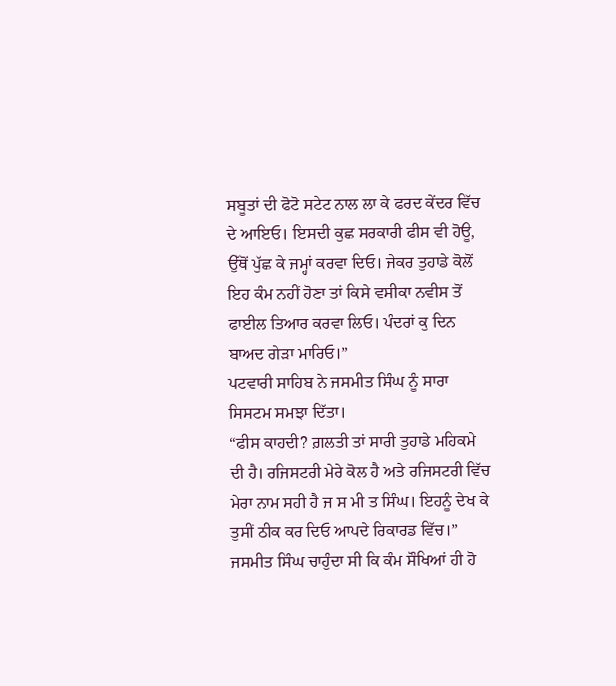ਸਬੂਤਾਂ ਦੀ ਫੋਟੋ ਸਟੇਟ ਨਾਲ ਲਾ ਕੇ ਫਰਦ ਕੇਂਦਰ ਵਿੱਚ ਦੇ ਆਇਓ। ਇਸਦੀ ਕੁਛ ਸਰਕਾਰੀ ਫੀਸ ਵੀ ਹੋਊ, ਉੱਥੋਂ ਪੁੱਛ ਕੇ ਜਮ੍ਹਾਂ ਕਰਵਾ ਦਿਓ। ਜੇਕਰ ਤੁਹਾਡੇ ਕੋਲੋਂ ਇਹ ਕੰਮ ਨਹੀਂ ਹੋਣਾ ਤਾਂ ਕਿਸੇ ਵਸੀਕਾ ਨਵੀਸ ਤੋਂ ਫਾਈਲ ਤਿਆਰ ਕਰਵਾ ਲਿਓ। ਪੰਦਰਾਂ ਕੁ ਦਿਨ ਬਾਅਦ ਗੇੜਾ ਮਾਰਿਓ।”
ਪਟਵਾਰੀ ਸਾਹਿਬ ਨੇ ਜਸਮੀਤ ਸਿੰਘ ਨੂੰ ਸਾਰਾ ਸਿਸਟਮ ਸਮਝਾ ਦਿੱਤਾ।
“ਫੀਸ ਕਾਹਦੀ? ਗ਼ਲਤੀ ਤਾਂ ਸਾਰੀ ਤੁਹਾਡੇ ਮਹਿਕਮੇ ਦੀ ਹੈ। ਰਜਿਸਟਰੀ ਮੇਰੇ ਕੋਲ ਹੈ ਅਤੇ ਰਜਿਸਟਰੀ ਵਿੱਚ ਮੇਰਾ ਨਾਮ ਸਹੀ ਹੈ ਜ ਸ ਮੀ ਤ ਸਿੰਘ। ਇਹਨੂੰ ਦੇਖ ਕੇ ਤੁਸੀਂ ਠੀਕ ਕਰ ਦਿਓ ਆਪਦੇ ਰਿਕਾਰਡ ਵਿੱਚ।”
ਜਸਮੀਤ ਸਿੰਘ ਚਾਹੁੰਦਾ ਸੀ ਕਿ ਕੰਮ ਸੌਖਿਆਂ ਹੀ ਹੋ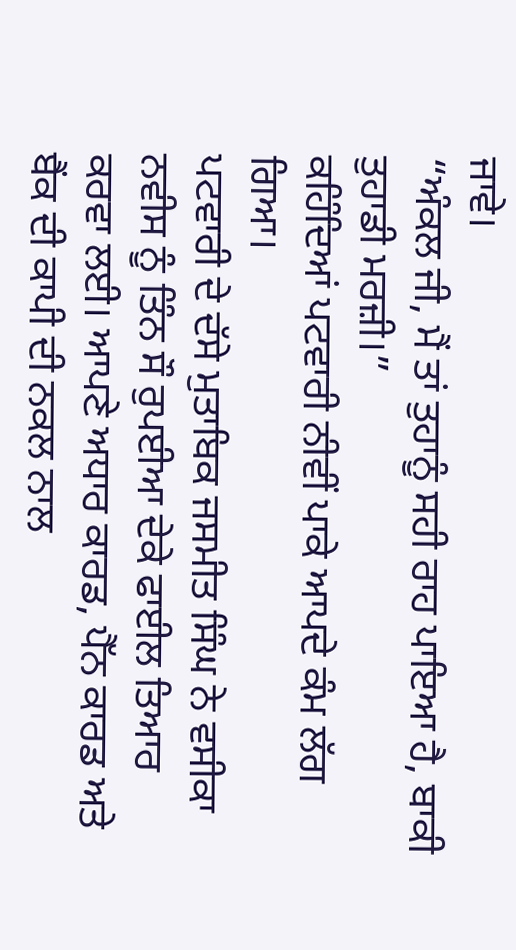ਜਾਵੇ।
“ਅੰਕਲ ਜੀ, ਮੈਂ ਤਾਂ ਤੁਹਾਨੂੰ ਸਹੀ ਰਾਹ ਪਾਇਆ ਹੈ, ਬਾਕੀ ਤੁਹਾਡੀ ਮਰਜ਼ੀ।”
ਕਹਿੰਦਿਆਂ ਪਟਵਾਰੀ ਨੀਵੀਂ ਪਾਕੇ ਆਪਦੇ ਕੰਮ ਲੱਗ ਗਿਆ।
ਪਟਵਾਰੀ ਦੇ ਦੱਸੇ ਮੁਤਾਬਿਕ ਜਸਮੀਤ ਸਿੰਘ ਨੇ ਵਸੀਕਾ ਨਵੀਸ ਨੂੰ ਤਿੰਨ ਸੌ ਰੁਪਈਆ ਦੇਕੇ ਫਾਈਲ ਤਿਆਰ ਕਰਵਾ ਲਈ। ਆਪਣੇ ਅਧਾਰ ਕਾਰਡ, ਪੈੱਨ ਕਾਰਡ ਅਤੇ ਬੈਂਕ ਦੀ ਕਾਪੀ ਦੀ ਨਕਲ ਨਾਲ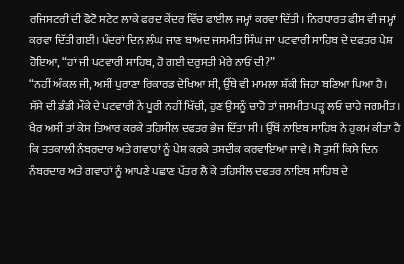ਰਜਿਸਟਰੀ ਦੀ ਫੋਟੋ ਸਟੇਟ ਲਾਕੇ ਫਰਦ ਕੇਂਦਰ ਵਿੱਚ ਫਾਈਲ ਜਮ੍ਹਾਂ ਕਰਵਾ ਦਿੱਤੀ। ਨਿਰਧਾਰਤ ਫੀਸ ਵੀ ਜਮ੍ਹਾਂ ਕਰਵਾ ਦਿੱਤੀ ਗਈ। ਪੰਦਰਾਂ ਦਿਨ ਲੰਘ ਜਾਣ ਬਾਅਦ ਜਸਮੀਤ ਸਿੰਘ ਜਾ ਪਟਵਾਰੀ ਸਾਹਿਬ ਦੇ ਦਫਤਰ ਪੇਸ਼ ਹੋਇਆ, “ਹਾਂ ਜੀ ਪਟਵਾਰੀ ਸਾਹਿਬ, ਹੋ ਗਈ ਦਰੁਸਤੀ ਮੇਰੇ ਨਾਓਂ ਦੀ?”
“ਨਹੀਂ ਅੰਕਲ ਜੀ, ਅਸੀਂ ਪੁਰਾਣਾ ਰਿਕਾਰਡ ਦੇਖਿਆ ਸੀ, ਉੱਥੇ ਵੀ ਮਾਮਲਾ ਸ਼ੱਕੀ ਜਿਹਾ ਬਣਿਆ ਪਿਆ ਹੈ। ਸੱਸੇ ਦੀ ਡੰਡੀ ਮੌਕੇ ਦੇ ਪਟਵਾਰੀ ਨੇ ਪੂਰੀ ਨਹੀਂ ਖਿੱਚੀ, ਹੁਣ ਉਸਨੂੰ ਚਾਹੋ ਤਾਂ ਜਸਮੀਤ ਪੜ੍ਹ ਲਓ ਚਾਹੇ ਜਗਮੀਤ। ਖੈਰ ਅਸੀਂ ਤਾਂ ਕੇਸ ਤਿਆਰ ਕਰਕੇ ਤਹਿਸੀਲ ਦਫਤਰ ਭੇਜ ਦਿੱਤਾ ਸੀ। ਉੱਥੋਂ ਨਾਇਬ ਸਾਹਿਬ ਨੇ ਹੁਕਮ ਕੀਤਾ ਹੈ ਕਿ ਤਤਕਾਲੀ ਨੰਬਰਦਾਰ ਅਤੇ ਗਵਾਹਾਂ ਨੂੰ ਪੇਸ਼ ਕਰਕੇ ਤਸਦੀਕ ਕਰਵਾਇਆ ਜਾਵੇ। ਸੋ ਤੁਸੀਂ ਕਿਸੇ ਦਿਨ ਨੰਬਰਦਾਰ ਅਤੇ ਗਵਾਹਾਂ ਨੂੰ ਆਪਣੇ ਪਛਾਣ ਪੱਤਰ ਲੈ ਕੇ ਤਹਿਸੀਲ ਦਫਤਰ ਨਾਇਬ ਸਾਹਿਬ ਦੇ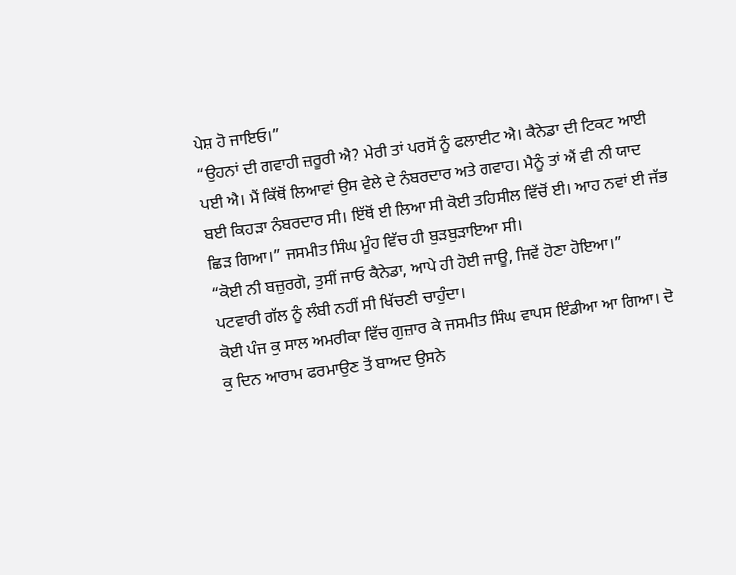ਪੇਸ਼ ਹੋ ਜਾਇਓ।”
“ਉਹਨਾਂ ਦੀ ਗਵਾਹੀ ਜ਼ਰੂਰੀ ਐ? ਮੇਰੀ ਤਾਂ ਪਰਸੋਂ ਨੂੰ ਫਲਾਈਟ ਐ। ਕੈਨੇਡਾ ਦੀ ਟਿਕਟ ਆਈ ਪਈ ਐ। ਮੈਂ ਕਿੱਥੋਂ ਲਿਆਵਾਂ ਉਸ ਵੇਲੇ ਦੇ ਨੰਬਰਦਾਰ ਅਤੇ ਗਵਾਹ। ਮੈਨੂੰ ਤਾਂ ਐਂ ਵੀ ਨੀ ਯਾਦ ਬਈ ਕਿਹੜਾ ਨੰਬਰਦਾਰ ਸੀ। ਇੱਥੋਂ ਈ ਲਿਆ ਸੀ ਕੋਈ ਤਹਿਸੀਲ ਵਿੱਚੋਂ ਈ। ਆਹ ਨਵਾਂ ਈ ਜੱਭ ਛਿੜ ਗਿਆ।” ਜਸਮੀਤ ਸਿੰਘ ਮੂੰਹ ਵਿੱਚ ਹੀ ਬੁੜਬੁੜਾਇਆ ਸੀ।
“ਕੋਈ ਨੀ ਬਜ਼ੁਰਗੋ, ਤੁਸੀਂ ਜਾਓ ਕੈਨੇਡਾ, ਆਪੇ ਹੀ ਹੋਈ ਜਾਊ, ਜਿਵੇਂ ਹੋਣਾ ਹੋਇਆ।”
ਪਟਵਾਰੀ ਗੱਲ ਨੂੰ ਲੰਬੀ ਨਹੀਂ ਸੀ ਖਿੱਚਣੀ ਚਾਹੁੰਦਾ।
ਕੋਈ ਪੰਜ ਕੁ ਸਾਲ ਅਮਰੀਕਾ ਵਿੱਚ ਗੁਜ਼ਾਰ ਕੇ ਜਸਮੀਤ ਸਿੰਘ ਵਾਪਸ ਇੰਡੀਆ ਆ ਗਿਆ। ਦੋ ਕੁ ਦਿਨ ਆਰਾਮ ਫਰਮਾਉਣ ਤੋਂ ਬਾਅਦ ਉਸਨੇ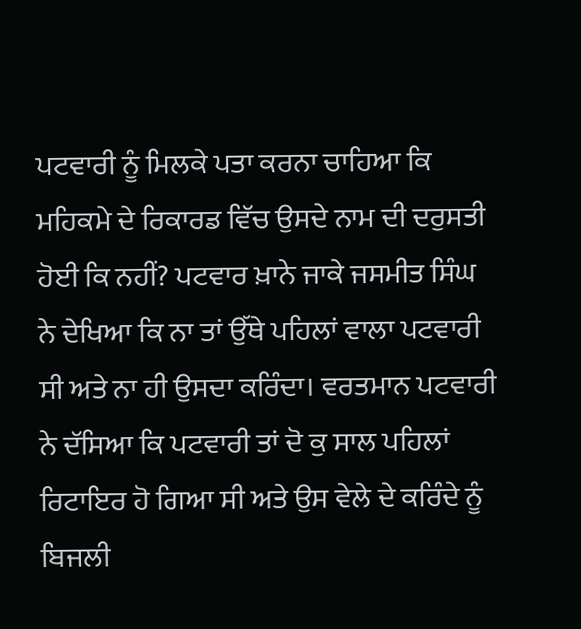ਪਟਵਾਰੀ ਨੂੰ ਮਿਲਕੇ ਪਤਾ ਕਰਨਾ ਚਾਹਿਆ ਕਿ ਮਹਿਕਮੇ ਦੇ ਰਿਕਾਰਡ ਵਿੱਚ ਉਸਦੇ ਨਾਮ ਦੀ ਦਰੁਸਤੀ ਹੋਈ ਕਿ ਨਹੀਂ? ਪਟਵਾਰ ਖ਼ਾਨੇ ਜਾਕੇ ਜਸਮੀਤ ਸਿੰਘ ਨੇ ਦੇਖਿਆ ਕਿ ਨਾ ਤਾਂ ਉੱਥੇ ਪਹਿਲਾਂ ਵਾਲਾ ਪਟਵਾਰੀ ਸੀ ਅਤੇ ਨਾ ਹੀ ਉਸਦਾ ਕਰਿੰਦਾ। ਵਰਤਮਾਨ ਪਟਵਾਰੀ ਨੇ ਦੱਸਿਆ ਕਿ ਪਟਵਾਰੀ ਤਾਂ ਦੋ ਕੁ ਸਾਲ ਪਹਿਲਾਂ ਰਿਟਾਇਰ ਹੋ ਗਿਆ ਸੀ ਅਤੇ ਉਸ ਵੇਲੇ ਦੇ ਕਰਿੰਦੇ ਨੂੰ ਬਿਜਲੀ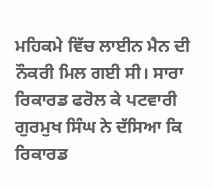ਮਹਿਕਮੇ ਵਿੱਚ ਲਾਈਨ ਮੈਨ ਦੀ ਨੌਕਰੀ ਮਿਲ ਗਈ ਸੀ। ਸਾਰਾ ਰਿਕਾਰਡ ਫਰੋਲ ਕੇ ਪਟਵਾਰੀ ਗੁਰਮੁਖ ਸਿੰਘ ਨੇ ਦੱਸਿਆ ਕਿ ਰਿਕਾਰਡ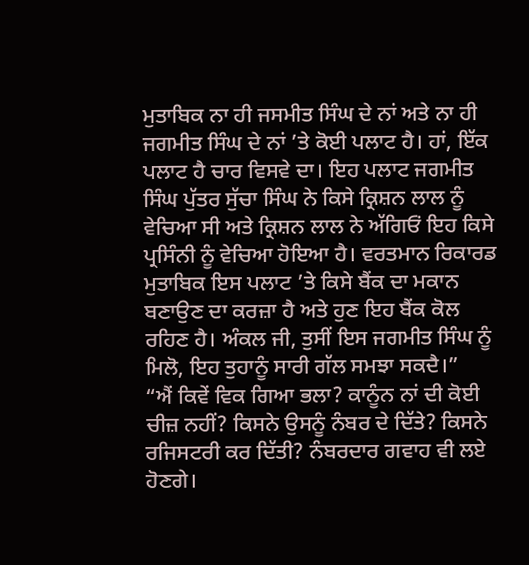ਮੁਤਾਬਿਕ ਨਾ ਹੀ ਜਸਮੀਤ ਸਿੰਘ ਦੇ ਨਾਂ ਅਤੇ ਨਾ ਹੀ ਜਗਮੀਤ ਸਿੰਘ ਦੇ ਨਾਂ ’ਤੇ ਕੋਈ ਪਲਾਟ ਹੈ। ਹਾਂ, ਇੱਕ ਪਲਾਟ ਹੈ ਚਾਰ ਵਿਸਵੇ ਦਾ। ਇਹ ਪਲਾਟ ਜਗਮੀਤ ਸਿੰਘ ਪੁੱਤਰ ਸੁੱਚਾ ਸਿੰਘ ਨੇ ਕਿਸੇ ਕ੍ਰਿਸ਼ਨ ਲਾਲ ਨੂੰ ਵੇਚਿਆ ਸੀ ਅਤੇ ਕ੍ਰਿਸ਼ਨ ਲਾਲ ਨੇ ਅੱਗਿਓਂ ਇਹ ਕਿਸੇ ਪ੍ਰਸਿੰਨੀ ਨੂੰ ਵੇਚਿਆ ਹੋਇਆ ਹੈ। ਵਰਤਮਾਨ ਰਿਕਾਰਡ ਮੁਤਾਬਿਕ ਇਸ ਪਲਾਟ ’ਤੇ ਕਿਸੇ ਬੈਂਕ ਦਾ ਮਕਾਨ ਬਣਾਉਣ ਦਾ ਕਰਜ਼ਾ ਹੈ ਅਤੇ ਹੁਣ ਇਹ ਬੈਂਕ ਕੋਲ ਰਹਿਣ ਹੈ। ਅੰਕਲ ਜੀ, ਤੁਸੀਂ ਇਸ ਜਗਮੀਤ ਸਿੰਘ ਨੂੰ ਮਿਲੋ, ਇਹ ਤੁਹਾਨੂੰ ਸਾਰੀ ਗੱਲ ਸਮਝਾ ਸਕਦੈ।”
“ਐਂ ਕਿਵੇਂ ਵਿਕ ਗਿਆ ਭਲਾ? ਕਾਨੂੰਨ ਨਾਂ ਦੀ ਕੋਈ ਚੀਜ਼ ਨਹੀਂ? ਕਿਸਨੇ ਉਸਨੂੰ ਨੰਬਰ ਦੇ ਦਿੱਤੇ? ਕਿਸਨੇ ਰਜਿਸਟਰੀ ਕਰ ਦਿੱਤੀ? ਨੰਬਰਦਾਰ ਗਵਾਹ ਵੀ ਲਏ ਹੋਣਗੇ।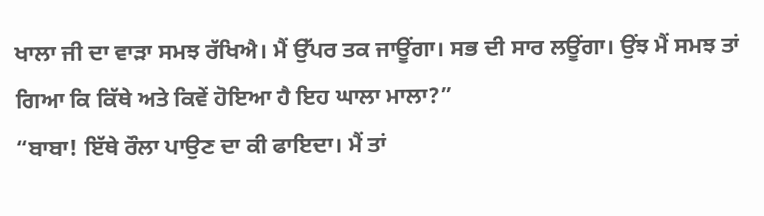ਖਾਲਾ ਜੀ ਦਾ ਵਾੜਾ ਸਮਝ ਰੱਖਿਐ। ਮੈਂ ਉੱਪਰ ਤਕ ਜਾਊਂਗਾ। ਸਭ ਦੀ ਸਾਰ ਲਊਂਗਾ। ਉਂਝ ਮੈਂ ਸਮਝ ਤਾਂ ਗਿਆ ਕਿ ਕਿੱਥੇ ਅਤੇ ਕਿਵੇਂ ਹੋਇਆ ਹੈ ਇਹ ਘਾਲਾ ਮਾਲਾ?”
“ਬਾਬਾ! ਇੱਥੇ ਰੌਲਾ ਪਾਉਣ ਦਾ ਕੀ ਫਾਇਦਾ। ਮੈਂ ਤਾਂ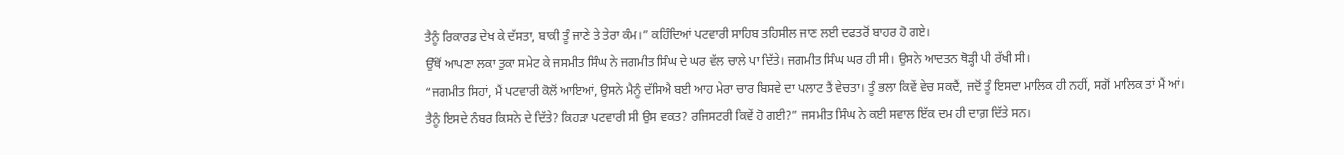ਤੈਨੂੰ ਰਿਕਾਰਡ ਦੇਖ ਕੇ ਦੱਸਤਾ, ਬਾਕੀ ਤੂੰ ਜਾਣੇ ਤੇ ਤੇਰਾ ਕੰਮ।” ਕਹਿੰਦਿਆਂ ਪਟਵਾਰੀ ਸਾਹਿਬ ਤਹਿਸੀਲ ਜਾਣ ਲਈ ਦਫਤਰੋਂ ਬਾਹਰ ਹੋ ਗਏ।
ਉੱਥੋਂ ਆਪਣਾ ਲਕਾ ਤੁਕਾ ਸਮੇਟ ਕੇ ਜਸਮੀਤ ਸਿੰਘ ਨੇ ਜਗਮੀਤ ਸਿੰਘ ਦੇ ਘਰ ਵੱਲ ਚਾਲੇ ਪਾ ਦਿੱਤੇ। ਜਗਮੀਤ ਸਿੰਘ ਘਰ ਹੀ ਸੀ। ਉਸਨੇ ਆਦਤਨ ਥੋੜ੍ਹੀ ਪੀ ਰੱਖੀ ਸੀ।
“ਜਗਮੀਤ ਸਿਹਾਂ, ਮੈਂ ਪਟਵਾਰੀ ਕੋਲੋਂ ਆਇਆਂ, ਉਸਨੇ ਮੈਨੂੰ ਦੱਸਿਐ ਬਈ ਆਹ ਮੇਰਾ ਚਾਰ ਬਿਸਵੇ ਦਾ ਪਲਾਟ ਤੈਂ ਵੇਚਤਾ। ਤੂੰ ਭਲਾ ਕਿਵੇਂ ਵੇਚ ਸਕਦੈਂ, ਜਦੋਂ ਤੂੰ ਇਸਦਾ ਮਾਲਿਕ ਹੀ ਨਹੀਂ, ਸਗੋਂ ਮਾਲਿਕ ਤਾਂ ਮੈਂ ਆਂ। ਤੈਨੂੰ ਇਸਦੇ ਨੰਬਰ ਕਿਸਨੇ ਦੇ ਦਿੱਤੇ? ਕਿਹੜਾ ਪਟਵਾਰੀ ਸੀ ਉਸ ਵਕਤ? ਰਜਿਸਟਰੀ ਕਿਵੇਂ ਹੋ ਗਈ?” ਜਸਮੀਤ ਸਿੰਘ ਨੇ ਕਈ ਸਵਾਲ ਇੱਕ ਦਮ ਹੀ ਦਾਗ਼ ਦਿੱਤੇ ਸਨ।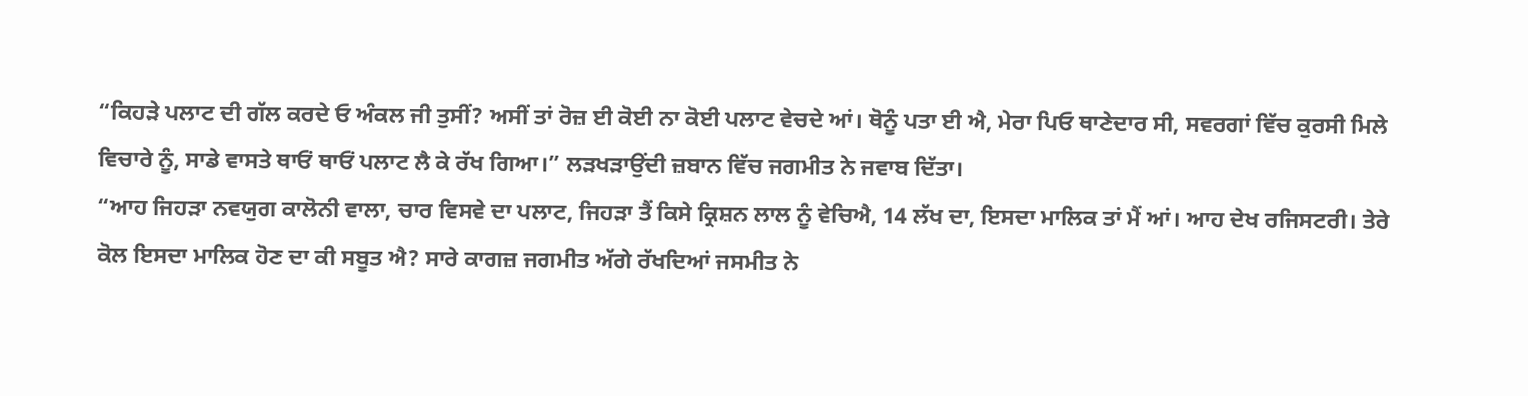“ਕਿਹੜੇ ਪਲਾਟ ਦੀ ਗੱਲ ਕਰਦੇ ਓ ਅੰਕਲ ਜੀ ਤੁਸੀਂ? ਅਸੀਂ ਤਾਂ ਰੋਜ਼ ਈ ਕੋਈ ਨਾ ਕੋਈ ਪਲਾਟ ਵੇਚਦੇ ਆਂ। ਥੋਨੂੰ ਪਤਾ ਈ ਐ, ਮੇਰਾ ਪਿਓ ਥਾਣੇਦਾਰ ਸੀ, ਸਵਰਗਾਂ ਵਿੱਚ ਕੁਰਸੀ ਮਿਲੇ ਵਿਚਾਰੇ ਨੂੰ, ਸਾਡੇ ਵਾਸਤੇ ਥਾਓਂ ਥਾਓਂ ਪਲਾਟ ਲੈ ਕੇ ਰੱਖ ਗਿਆ।” ਲੜਖੜਾਉਂਦੀ ਜ਼ਬਾਨ ਵਿੱਚ ਜਗਮੀਤ ਨੇ ਜਵਾਬ ਦਿੱਤਾ।
“ਆਹ ਜਿਹੜਾ ਨਵਯੁਗ ਕਾਲੋਨੀ ਵਾਲਾ, ਚਾਰ ਵਿਸਵੇ ਦਾ ਪਲਾਟ, ਜਿਹੜਾ ਤੈਂ ਕਿਸੇ ਕ੍ਰਿਸ਼ਨ ਲਾਲ ਨੂੰ ਵੇਚਿਐ, 14 ਲੱਖ ਦਾ, ਇਸਦਾ ਮਾਲਿਕ ਤਾਂ ਮੈਂ ਆਂ। ਆਹ ਦੇਖ ਰਜਿਸਟਰੀ। ਤੇਰੇ ਕੋਲ ਇਸਦਾ ਮਾਲਿਕ ਹੋਣ ਦਾ ਕੀ ਸਬੂਤ ਐ? ਸਾਰੇ ਕਾਗਜ਼ ਜਗਮੀਤ ਅੱਗੇ ਰੱਖਦਿਆਂ ਜਸਮੀਤ ਨੇ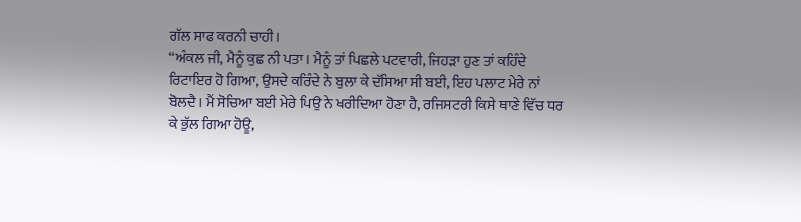ਗੱਲ ਸਾਫ ਕਰਨੀ ਚਾਹੀ।
“ਅੰਕਲ ਜੀ, ਮੈਨੂੰ ਕੁਛ ਨੀ ਪਤਾ। ਮੈਨੂੰ ਤਾਂ ਪਿਛਲੇ ਪਟਵਾਰੀ, ਜਿਹੜਾ ਹੁਣ ਤਾਂ ਕਹਿੰਦੇ ਰਿਟਾਇਰ ਹੋ ਗਿਆ, ਉਸਦੇ ਕਰਿੰਦੇ ਨੇ ਬੁਲਾ ਕੇ ਦੱਸਿਆ ਸੀ ਬਈ, ਇਹ ਪਲਾਟ ਮੇਰੇ ਨਾਂ ਬੋਲਦੈ। ਮੈਂ ਸੋਚਿਆ ਬਈ ਮੇਰੇ ਪਿਉ ਨੇ ਖਰੀਦਿਆ ਹੋਣਾ ਹੈ, ਰਜਿਸਟਰੀ ਕਿਸੇ ਥਾਣੇ ਵਿੱਚ ਧਰ ਕੇ ਭੁੱਲ ਗਿਆ ਹੋਊ,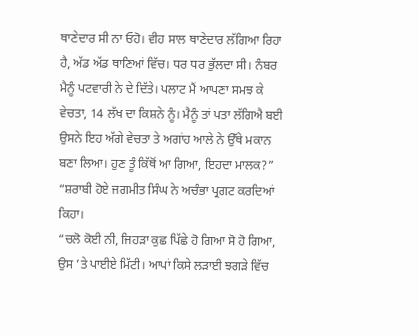ਥਾਣੇਦਾਰ ਸੀ ਨਾ ਓਹੋ। ਵੀਹ ਸਾਲ ਥਾਣੇਦਾਰ ਲੱਗਿਆ ਰਿਹਾ ਹੈ, ਅੱਡ ਅੱਡ ਥਾਣਿਆਂ ਵਿੱਚ। ਧਰ ਧਰ ਭੁੱਲਦਾ ਸੀ। ਨੰਬਰ ਮੈਨੂੰ ਪਟਵਾਰੀ ਨੇ ਦੇ ਦਿੱਤੇ। ਪਲਾਟ ਮੈਂ ਆਪਣਾ ਸਮਝ ਕੇ ਵੇਚਤਾ, 14 ਲੱਖ ਦਾ ਕਿਸ਼ਨੇ ਨੂੰ। ਮੈਨੂੰ ਤਾਂ ਪਤਾ ਲੱਗਿਐ ਬਈ ਉਸਨੇ ਇਹ ਅੱਗੇ ਵੇਚਤਾ ਤੇ ਅਗਾਂਹ ਆਲੇ ਨੇ ਉੱਥੇ ਮਕਾਨ ਬਣਾ ਲਿਆ। ਹੁਣ ਤੂੰ ਕਿੱਥੋਂ ਆ ਗਿਆ, ਇਹਦਾ ਮਾਲਕ?” “ਸ਼ਰਾਬੀ ਹੋਏ ਜਗਮੀਤ ਸਿੰਘ ਨੇ ਅਚੰਭਾ ਪ੍ਰਗਟ ਕਰਦਿਆਂ ਕਿਹਾ।
“ਚਲੋ ਕੋਈ ਨੀ, ਜਿਹੜਾ ਕੁਛ ਪਿੱਛੇ ਹੋ ਗਿਆ ਸੋ ਹੋ ਗਿਆ, ਉਸ ’ਤੇ ਪਾਈਏ ਮਿੱਟੀ। ਆਪਾਂ ਕਿਸੇ ਲੜਾਈ ਝਗੜੇ ਵਿੱਚ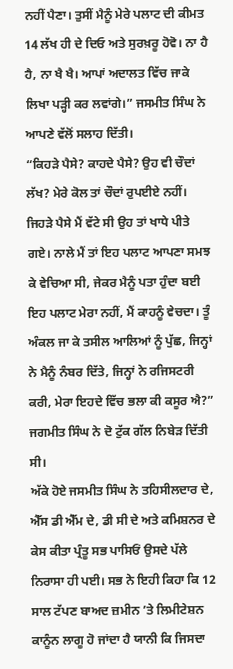ਨਹੀਂ ਪੈਣਾ। ਤੁਸੀਂ ਮੈਨੂੰ ਮੇਰੇ ਪਲਾਟ ਦੀ ਕੀਮਤ 14 ਲੱਖ ਹੀ ਦੇ ਦਿਓ ਅਤੇ ਸੁਰਖ਼ਰੂ ਹੋਵੋ। ਨਾ ਹੈ ਹੈ, ਨਾ ਖੈ ਖੈ। ਆਪਾਂ ਅਦਾਲਤ ਵਿੱਚ ਜਾਕੇ ਲਿਖਾ ਪੜ੍ਹੀ ਕਰ ਲਵਾਂਗੇ।” ਜਸਮੀਤ ਸਿੰਘ ਨੇ ਆਪਣੇ ਵੱਲੋਂ ਸਲਾਹ ਦਿੱਤੀ।
“ਕਿਹੜੇ ਪੈਸੇ? ਕਾਹਦੇ ਪੈਸੇ? ਉਹ ਵੀ ਚੌਦਾਂ ਲੱਖ? ਮੇਰੇ ਕੋਲ ਤਾਂ ਚੌਦਾਂ ਰੁਪਈਏ ਨਹੀਂ। ਜਿਹੜੇ ਪੈਸੇ ਮੈਂ ਵੱਟੇ ਸੀ ਉਹ ਤਾਂ ਖਾਧੇ ਪੀਤੇ ਗਏ। ਨਾਲੇ ਮੈਂ ਤਾਂ ਇਹ ਪਲਾਟ ਆਪਣਾ ਸਮਝ ਕੇ ਵੇਚਿਆ ਸੀ, ਜੇਕਰ ਮੈਨੂੰ ਪਤਾ ਹੁੰਦਾ ਬਈ ਇਹ ਪਲਾਟ ਮੇਰਾ ਨਹੀਂ, ਮੈਂ ਕਾਹਨੂੰ ਵੇਚਦਾ। ਤੂੰ ਅੰਕਲ ਜਾ ਕੇ ਤਸੀਲ ਆਲਿਆਂ ਨੂੰ ਪੁੱਛ, ਜਿਨ੍ਹਾਂ ਨੇ ਮੈਨੂੰ ਨੰਬਰ ਦਿੱਤੇ, ਜਿਨ੍ਹਾਂ ਨੇ ਰਜਿਸਟਰੀ ਕਰੀ, ਮੇਰਾ ਇਹਦੇ ਵਿੱਚ ਭਲਾ ਕੀ ਕਸੂਰ ਐ?” ਜਗਮੀਤ ਸਿੰਘ ਨੇ ਦੋ ਟੁੱਕ ਗੱਲ ਨਿਬੇੜ ਦਿੱਤੀ ਸੀ।
ਅੱਕੇ ਹੋਏ ਜਸਮੀਤ ਸਿੰਘ ਨੇ ਤਹਿਸੀਲਦਾਰ ਦੇ, ਐੱਸ ਡੀ ਐੱਮ ਦੇ, ਡੀ ਸੀ ਦੇ ਅਤੇ ਕਮਿਸ਼ਨਰ ਦੇ ਕੇਸ ਕੀਤਾ ਪ੍ਰੰਤੂ ਸਭ ਪਾਸਿਓਂ ਉਸਦੇ ਪੱਲੇ ਨਿਰਾਸਾ ਹੀ ਪਈ। ਸਭ ਨੇ ਇਹੀ ਕਿਹਾ ਕਿ 12 ਸਾਲ ਟੱਪਣ ਬਾਅਦ ਜ਼ਮੀਨ ’ਤੇ ਲਿਮੀਟੇਸ਼ਨ ਕਾਨੂੰਨ ਲਾਗੂ ਹੋ ਜਾਂਦਾ ਹੈ ਯਾਨੀ ਕਿ ਜਿਸਦਾ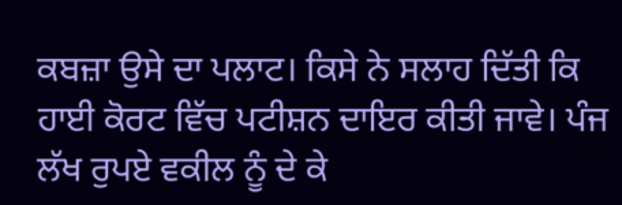ਕਬਜ਼ਾ ਉਸੇ ਦਾ ਪਲਾਟ। ਕਿਸੇ ਨੇ ਸਲਾਹ ਦਿੱਤੀ ਕਿ ਹਾਈ ਕੋਰਟ ਵਿੱਚ ਪਟੀਸ਼ਨ ਦਾਇਰ ਕੀਤੀ ਜਾਵੇ। ਪੰਜ ਲੱਖ ਰੁਪਏ ਵਕੀਲ ਨੂੰ ਦੇ ਕੇ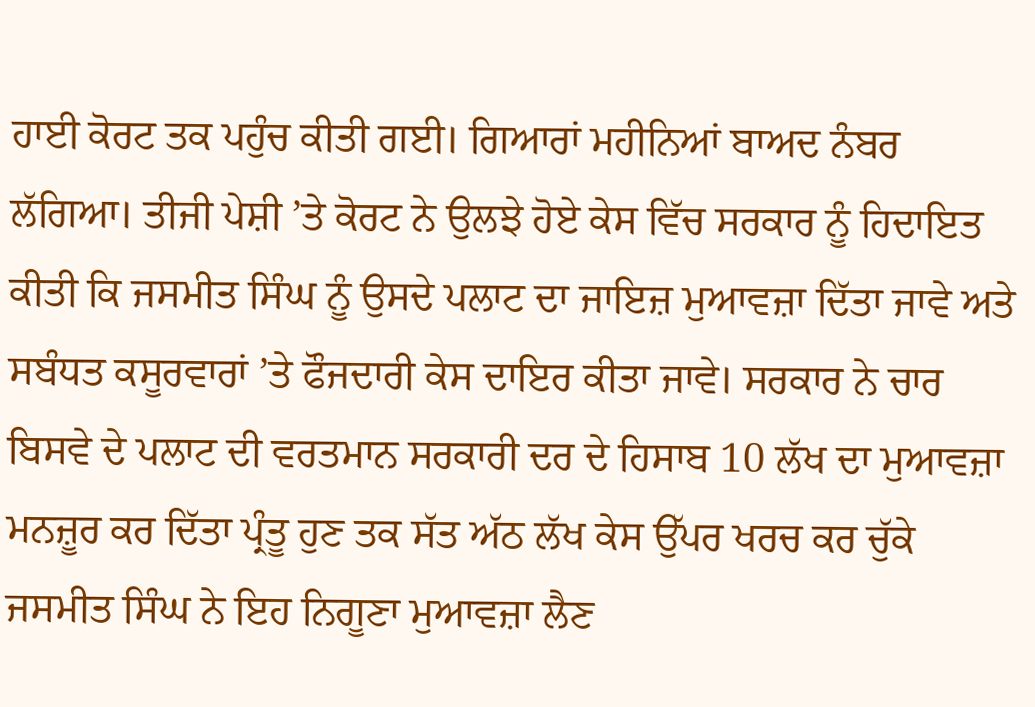ਹਾਈ ਕੋਰਟ ਤਕ ਪਹੁੰਚ ਕੀਤੀ ਗਈ। ਗਿਆਰਾਂ ਮਹੀਨਿਆਂ ਬਾਅਦ ਨੰਬਰ ਲੱਗਿਆ। ਤੀਜੀ ਪੇਸ਼ੀ ’ਤੇ ਕੋਰਟ ਨੇ ਉਲਝੇ ਹੋਏ ਕੇਸ ਵਿੱਚ ਸਰਕਾਰ ਨੂੰ ਹਿਦਾਇਤ ਕੀਤੀ ਕਿ ਜਸਮੀਤ ਸਿੰਘ ਨੂੰ ਉਸਦੇ ਪਲਾਟ ਦਾ ਜਾਇਜ਼ ਮੁਆਵਜ਼ਾ ਦਿੱਤਾ ਜਾਵੇ ਅਤੇ ਸਬੰਧਤ ਕਸੂਰਵਾਰਾਂ ’ਤੇ ਫੌਜਦਾਰੀ ਕੇਸ ਦਾਇਰ ਕੀਤਾ ਜਾਵੇ। ਸਰਕਾਰ ਨੇ ਚਾਰ ਬਿਸਵੇ ਦੇ ਪਲਾਟ ਦੀ ਵਰਤਮਾਨ ਸਰਕਾਰੀ ਦਰ ਦੇ ਹਿਸਾਬ 10 ਲੱਖ ਦਾ ਮੁਆਵਜ਼ਾ ਮਨਜ਼ੂਰ ਕਰ ਦਿੱਤਾ ਪ੍ਰੰਤੂ ਹੁਣ ਤਕ ਸੱਤ ਅੱਠ ਲੱਖ ਕੇਸ ਉੱਪਰ ਖਰਚ ਕਰ ਚੁੱਕੇ ਜਸਮੀਤ ਸਿੰਘ ਨੇ ਇਹ ਨਿਗੂਣਾ ਮੁਆਵਜ਼ਾ ਲੈਣ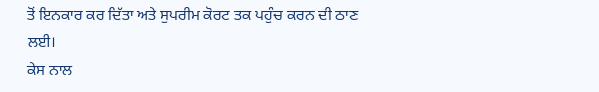ਤੋਂ ਇਨਕਾਰ ਕਰ ਦਿੱਤਾ ਅਤੇ ਸੁਪਰੀਮ ਕੋਰਟ ਤਕ ਪਹੁੰਚ ਕਰਨ ਦੀ ਠਾਣ ਲਈ।
ਕੇਸ ਨਾਲ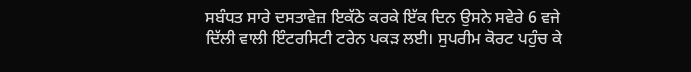ਸਬੰਧਤ ਸਾਰੇ ਦਸਤਾਵੇਜ਼ ਇਕੱਠੇ ਕਰਕੇ ਇੱਕ ਦਿਨ ਉਸਨੇ ਸਵੇਰੇ 6 ਵਜੇ ਦਿੱਲੀ ਵਾਲੀ ਇੰਟਰਸਿਟੀ ਟਰੇਨ ਪਕੜ ਲਈ। ਸੁਪਰੀਮ ਕੋਰਟ ਪਹੁੰਚ ਕੇ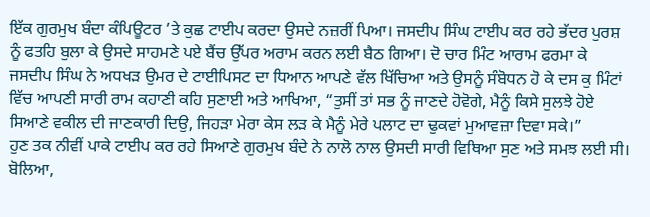ਇੱਕ ਗੁਰਮੁਖ ਬੰਦਾ ਕੰਪਿਊਟਰ ’ਤੇ ਕੁਛ ਟਾਈਪ ਕਰਦਾ ਉਸਦੇ ਨਜ਼ਰੀਂ ਪਿਆ। ਜਸਦੀਪ ਸਿੰਘ ਟਾਈਪ ਕਰ ਰਹੇ ਭੱਦਰ ਪੁਰਸ਼ ਨੂੰ ਫਤਹਿ ਬੁਲਾ ਕੇ ਉਸਦੇ ਸਾਹਮਣੇ ਪਏ ਬੈਂਚ ਉੱਪਰ ਅਰਾਮ ਕਰਨ ਲਈ ਬੈਠ ਗਿਆ। ਦੋ ਚਾਰ ਮਿੰਟ ਆਰਾਮ ਫਰਮਾ ਕੇ ਜਸਦੀਪ ਸਿੰਘ ਨੇ ਅਧਖੜ ਉਮਰ ਦੇ ਟਾਈਪਿਸਟ ਦਾ ਧਿਆਨ ਆਪਣੇ ਵੱਲ ਖਿੱਚਿਆ ਅਤੇ ਉਸਨੂੰ ਸੰਬੋਧਨ ਹੋ ਕੇ ਦਸ ਕੁ ਮਿੰਟਾਂ ਵਿੱਚ ਆਪਣੀ ਸਾਰੀ ਰਾਮ ਕਹਾਣੀ ਕਹਿ ਸੁਣਾਈ ਅਤੇ ਆਖਿਆ, “ਤੁਸੀਂ ਤਾਂ ਸਭ ਨੂੰ ਜਾਣਦੇ ਹੋਵੋਗੇ, ਮੈਨੂੰ ਕਿਸੇ ਸੁਲਝੇ ਹੋਏ ਸਿਆਣੇ ਵਕੀਲ ਦੀ ਜਾਣਕਾਰੀ ਦਿਉ, ਜਿਹੜਾ ਮੇਰਾ ਕੇਸ ਲੜ ਕੇ ਮੈਨੂੰ ਮੇਰੇ ਪਲਾਟ ਦਾ ਢੁਕਵਾਂ ਮੁਆਵਜ਼ਾ ਦਿਵਾ ਸਕੇ।”
ਹੁਣ ਤਕ ਨੀਵੀਂ ਪਾਕੇ ਟਾਈਪ ਕਰ ਰਹੇ ਸਿਆਣੇ ਗੁਰਮੁਖ ਬੰਦੇ ਨੇ ਨਾਲੋ ਨਾਲ ਉਸਦੀ ਸਾਰੀ ਵਿਥਿਆ ਸੁਣ ਅਤੇ ਸਮਝ ਲਈ ਸੀ। ਬੋਲਿਆ,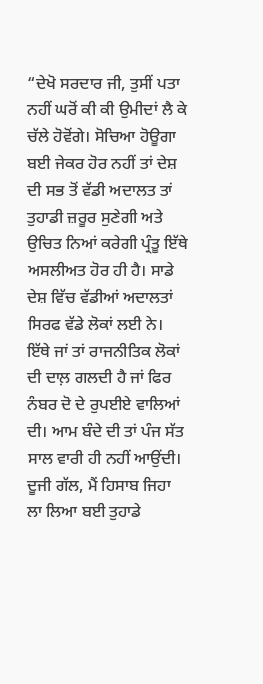“ਦੇਖੋ ਸਰਦਾਰ ਜੀ, ਤੁਸੀਂ ਪਤਾ ਨਹੀਂ ਘਰੋਂ ਕੀ ਕੀ ਉਮੀਦਾਂ ਲੈ ਕੇ ਚੱਲੇ ਹੋਵੋਂਗੇ। ਸੋਚਿਆ ਹੋਊਗਾ ਬਈ ਜੇਕਰ ਹੋਰ ਨਹੀਂ ਤਾਂ ਦੇਸ਼ ਦੀ ਸਭ ਤੋਂ ਵੱਡੀ ਅਦਾਲਤ ਤਾਂ ਤੁਹਾਡੀ ਜ਼ਰੂਰ ਸੁਣੇਗੀ ਅਤੇ ਉਚਿਤ ਨਿਆਂ ਕਰੇਗੀ ਪ੍ਰੰਤੂ ਇੱਥੇ ਅਸਲੀਅਤ ਹੋਰ ਹੀ ਹੈ। ਸਾਡੇ ਦੇਸ਼ ਵਿੱਚ ਵੱਡੀਆਂ ਅਦਾਲਤਾਂ ਸਿਰਫ ਵੱਡੇ ਲੋਕਾਂ ਲਈ ਨੇ। ਇੱਥੇ ਜਾਂ ਤਾਂ ਰਾਜਨੀਤਿਕ ਲੋਕਾਂ ਦੀ ਦਾਲ਼ ਗਲਦੀ ਹੈ ਜਾਂ ਫਿਰ ਨੰਬਰ ਦੋ ਦੇ ਰੁਪਈਏ ਵਾਲਿਆਂ ਦੀ। ਆਮ ਬੰਦੇ ਦੀ ਤਾਂ ਪੰਜ ਸੱਤ ਸਾਲ ਵਾਰੀ ਹੀ ਨਹੀਂ ਆਉਂਦੀ। ਦੂਜੀ ਗੱਲ, ਮੈਂ ਹਿਸਾਬ ਜਿਹਾ ਲਾ ਲਿਆ ਬਈ ਤੁਹਾਡੇ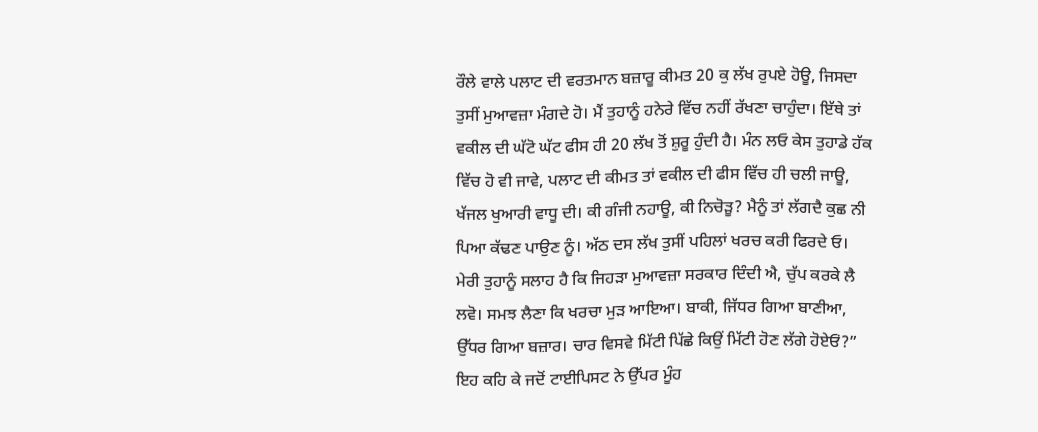ਰੌਲੇ ਵਾਲੇ ਪਲਾਟ ਦੀ ਵਰਤਮਾਨ ਬਜ਼ਾਰੂ ਕੀਮਤ 20 ਕੁ ਲੱਖ ਰੁਪਏ ਹੋਊ, ਜਿਸਦਾ ਤੁਸੀਂ ਮੁਆਵਜ਼ਾ ਮੰਗਦੇ ਹੋ। ਮੈਂ ਤੁਹਾਨੂੰ ਹਨੇਰੇ ਵਿੱਚ ਨਹੀਂ ਰੱਖਣਾ ਚਾਹੁੰਦਾ। ਇੱਥੇ ਤਾਂ ਵਕੀਲ ਦੀ ਘੱਟੋ ਘੱਟ ਫੀਸ ਹੀ 20 ਲੱਖ ਤੋਂ ਸ਼ੁਰੂ ਹੁੰਦੀ ਹੈ। ਮੰਨ ਲਓ ਕੇਸ ਤੁਹਾਡੇ ਹੱਕ ਵਿੱਚ ਹੋ ਵੀ ਜਾਵੇ, ਪਲਾਟ ਦੀ ਕੀਮਤ ਤਾਂ ਵਕੀਲ ਦੀ ਫੀਸ ਵਿੱਚ ਹੀ ਚਲੀ ਜਾਊ, ਖੱਜਲ ਖੁਆਰੀ ਵਾਧੂ ਦੀ। ਕੀ ਗੰਜੀ ਨਹਾਊ, ਕੀ ਨਿਚੋੜੂ? ਮੈਨੂੰ ਤਾਂ ਲੱਗਦੈ ਕੁਛ ਨੀ ਪਿਆ ਕੱਢਣ ਪਾਉਣ ਨੂੰ। ਅੱਠ ਦਸ ਲੱਖ ਤੁਸੀਂ ਪਹਿਲਾਂ ਖਰਚ ਕਰੀ ਫਿਰਦੇ ਓ। ਮੇਰੀ ਤੁਹਾਨੂੰ ਸਲਾਹ ਹੈ ਕਿ ਜਿਹੜਾ ਮੁਆਵਜ਼ਾ ਸਰਕਾਰ ਦਿੰਦੀ ਐ, ਚੁੱਪ ਕਰਕੇ ਲੈ ਲਵੋ। ਸਮਝ ਲੈਣਾ ਕਿ ਖਰਚਾ ਮੁੜ ਆਇਆ। ਬਾਕੀ, ਜਿੱਧਰ ਗਿਆ ਬਾਣੀਆ, ਉੱਧਰ ਗਿਆ ਬਜ਼ਾਰ। ਚਾਰ ਵਿਸਵੇ ਮਿੱਟੀ ਪਿੱਛੇ ਕਿਉਂ ਮਿੱਟੀ ਹੋਣ ਲੱਗੇ ਹੋਏਓਂ?” ਇਹ ਕਹਿ ਕੇ ਜਦੋਂ ਟਾਈਪਿਸਟ ਨੇ ਉੱਪਰ ਮੂੰਹ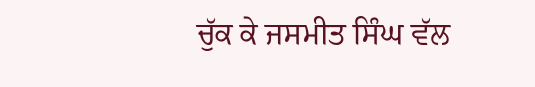ਚੁੱਕ ਕੇ ਜਸਮੀਤ ਸਿੰਘ ਵੱਲ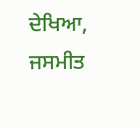ਦੇਖਿਆ, ਜਸਮੀਤ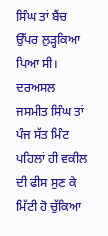ਸਿੰਘ ਤਾਂ ਬੈਂਚ ਉੱਪਰ ਲੁੜ੍ਹਕਿਆ ਪਿਆ ਸੀ। ਦਰਅਸਲ ਜਸਮੀਤ ਸਿੰਘ ਤਾਂ ਪੰਜ ਸੱਤ ਮਿੰਟ ਪਹਿਲਾਂ ਹੀ ਵਕੀਲ ਦੀ ਫੀਸ ਸੁਣ ਕੇ ਮਿੱਟੀ ਹੋ ਚੁੱਕਿਆ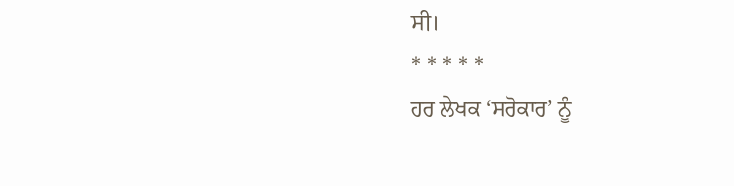ਸੀ।
* * * * *
ਹਰ ਲੇਖਕ ‘ਸਰੋਕਾਰ’ ਨੂੰ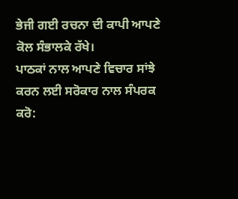ਭੇਜੀ ਗਈ ਰਚਨਾ ਦੀ ਕਾਪੀ ਆਪਣੇ ਕੋਲ ਸੰਭਾਲਕੇ ਰੱਖੇ।
ਪਾਠਕਾਂ ਨਾਲ ਆਪਣੇ ਵਿਚਾਰ ਸਾਂਝੇ ਕਰਨ ਲਈ ਸਰੋਕਾਰ ਨਾਲ ਸੰਪਰਕ ਕਰੋ: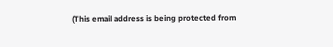(This email address is being protected from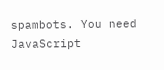spambots. You need JavaScript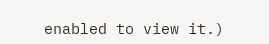enabled to view it.)